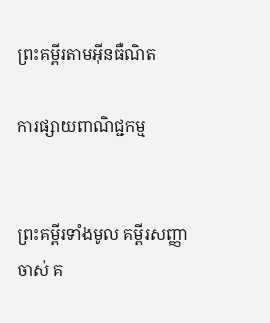ព្រះគម្ពីរតាមអ៊ីនធឺណិត

ការផ្សាយពាណិជ្ជកម្ម


ព្រះគម្ពីរទាំងមូល គម្ពីរសញ្ញាចាស់ គ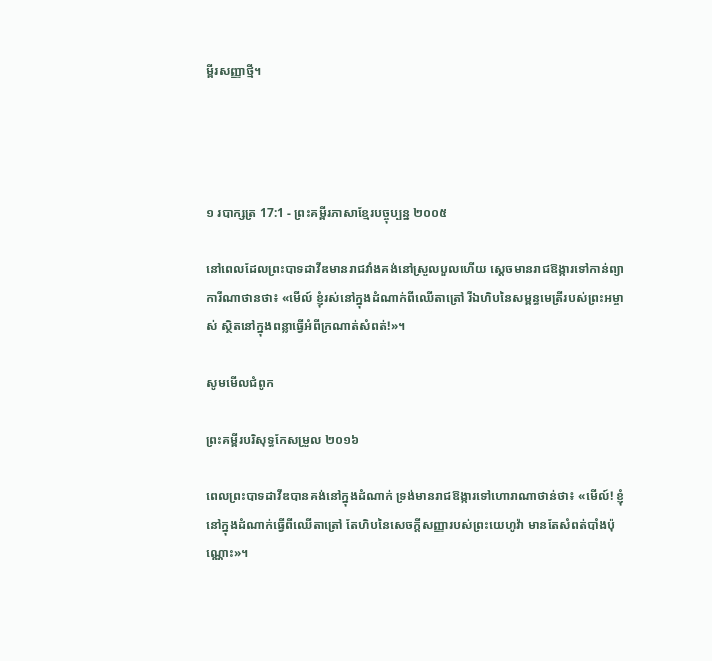ម្ពីរសញ្ញាថ្មី។




១ របា‌ក្សត្រ 17:1 - ព្រះគម្ពីរភាសាខ្មែរបច្ចុប្បន្ន ២០០៥

នៅពេលដែលព្រះ‌បាទដាវីឌមានរាជវាំងគង់នៅស្រួល‌បួលហើយ ស្ដេចមានរាជ‌ឱង្ការទៅកាន់ព្យាការីណាថានថា៖ «មើល៍ ខ្ញុំរស់នៅក្នុងដំណាក់ពីឈើតាត្រៅ រីឯហិបនៃសម្ពន្ធ‌មេត្រីរបស់ព្រះ‌អម្ចាស់ ស្ថិតនៅក្នុងពន្លាធ្វើអំពីក្រណាត់សំពត់!»។

សូមមើលជំពូក

ព្រះគម្ពីរបរិសុទ្ធកែសម្រួល ២០១៦

ពេលព្រះបាទដាវីឌបានគង់នៅក្នុងដំណាក់ ទ្រង់មានរាជ‌ឱង្ការទៅហោរាណាថាន់ថា៖ «មើល៍! ខ្ញុំនៅក្នុងដំណាក់ធ្វើពីឈើតា‌ត្រៅ តែហិបនៃសេចក្ដីសញ្ញារបស់ព្រះ‌យេហូវ៉ា មានតែសំពត់បាំងប៉ុណ្ណោះ»។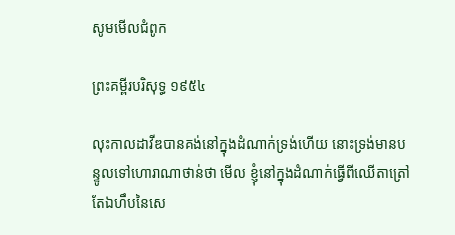សូមមើលជំពូក

ព្រះគម្ពីរបរិសុទ្ធ ១៩៥៤

លុះកាលដាវីឌបានគង់នៅក្នុងដំណាក់ទ្រង់ហើយ នោះទ្រង់មានបន្ទូលទៅហោរាណាថាន់ថា មើល ខ្ញុំនៅក្នុងដំណាក់ធ្វើពីឈើតាត្រៅ តែឯហឹបនៃសេ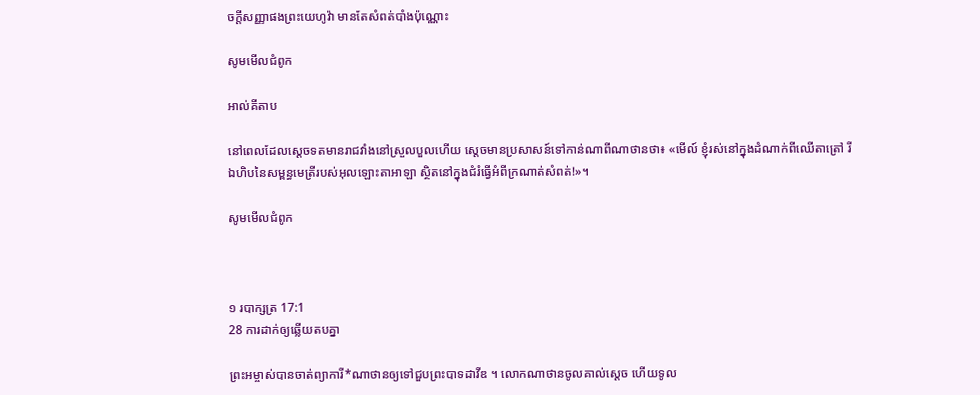ចក្ដីសញ្ញាផងព្រះ‌យេហូវ៉ា មានតែសំពត់បាំងប៉ុណ្ណោះ

សូមមើលជំពូក

អាល់គីតាប

នៅពេលដែលស្តេចទតមានរាជវាំងនៅស្រួលបួលហើយ ស្តេចមានប្រសាសន៍ទៅកាន់ណាពីណាថានថា៖ «មើល៍ ខ្ញុំរស់នៅក្នុងដំណាក់ពីឈើតាត្រៅ រីឯហិបនៃសម្ពន្ធ‌មេត្រីរបស់អុលឡោះ‌តាអាឡា ស្ថិតនៅក្នុងជំរំធ្វើអំពីក្រណាត់សំពត់!»។

សូមមើលជំពូក



១ របា‌ក្សត្រ 17:1
28 ការដាក់ឲ្យឆ្លើយតបគ្នា

ព្រះ‌អម្ចាស់បានចាត់ព្យាការី*ណាថានឲ្យទៅជួបព្រះ‌បាទដាវីឌ ។ លោកណាថានចូលគាល់ស្ដេច ហើយទូល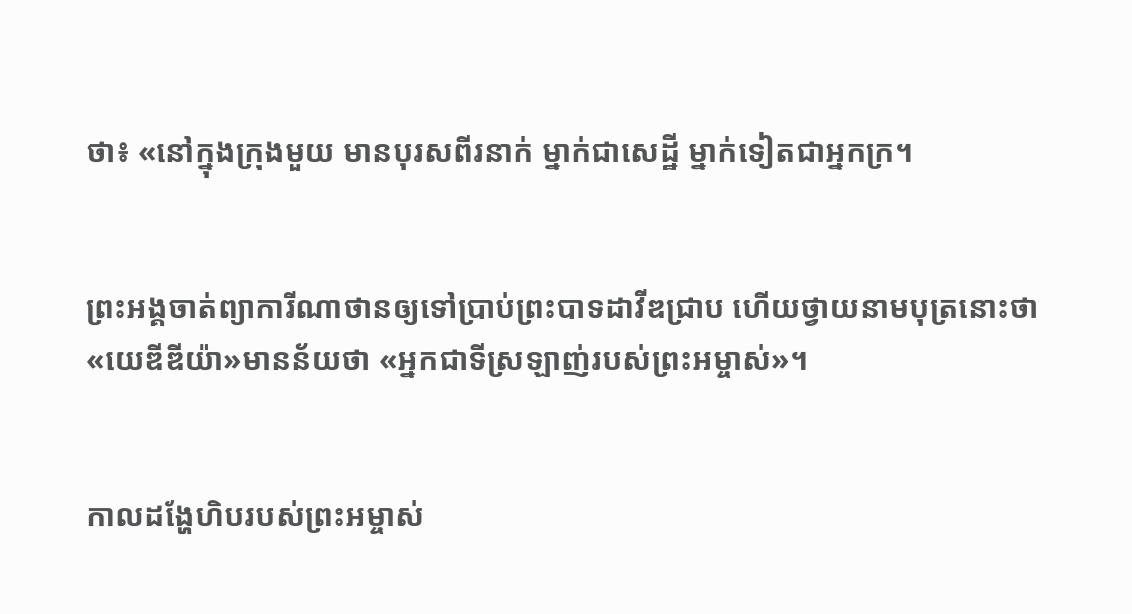ថា៖ «នៅក្នុងក្រុងមួយ មានបុរសពីរនាក់ ម្នាក់ជាសេដ្ឋី ម្នាក់ទៀតជាអ្នកក្រ។


ព្រះអង្គចាត់ព្យាការីណាថានឲ្យទៅប្រាប់ព្រះ‌បាទដាវីឌជ្រាប ហើយថ្វាយនាមបុត្រនោះថា «យេឌី‌ឌីយ៉ា»មានន័យថា «អ្នកជាទីស្រឡាញ់របស់ព្រះ‌អម្ចាស់»។


កាលដង្ហែហិបរបស់ព្រះ‌អម្ចាស់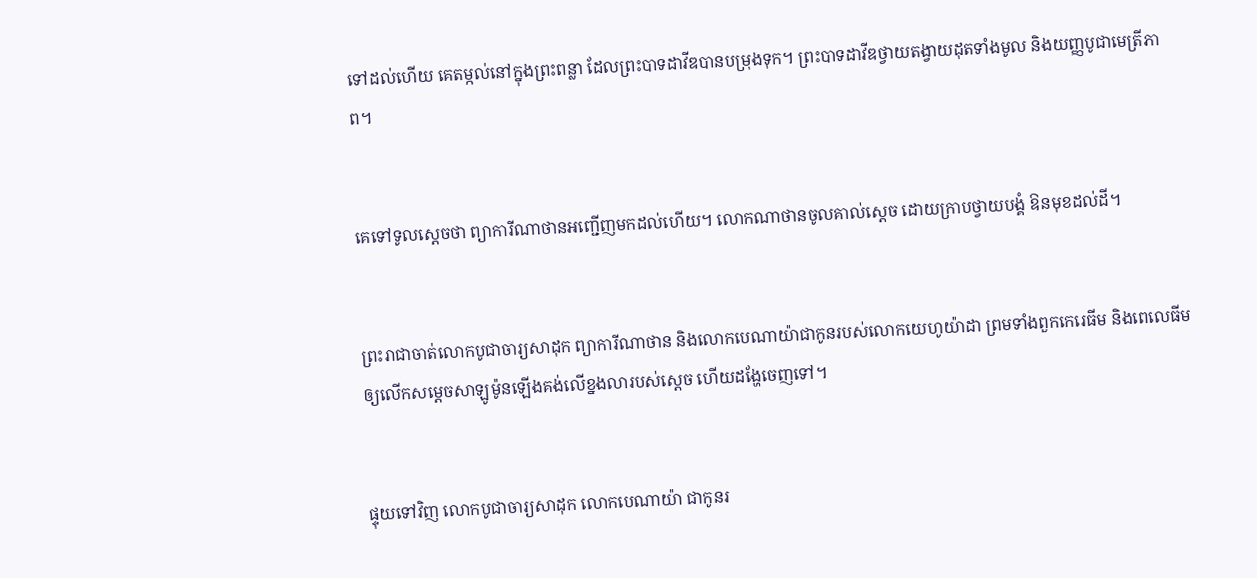ទៅដល់ហើយ គេតម្កល់នៅក្នុងព្រះ‌ពន្លា ដែលព្រះ‌បាទដាវីឌបានបម្រុងទុក។ ព្រះ‌បាទដាវីឌថ្វាយតង្វាយដុតទាំងមូល និងយញ្ញ‌បូជាមេត្រី‌ភាព។


គេទៅទូលស្ដេចថា ព្យាការីណាថានអញ្ជើញមកដល់ហើយ។ លោកណាថានចូលគាល់ស្ដេច ដោយក្រាបថ្វាយ‌បង្គំ ឱនមុខដល់ដី។


ព្រះ‌រាជាចាត់លោកបូជា‌ចារ្យសាដុក ព្យាការីណាថាន និងលោកបេណា‌យ៉ាជាកូនរបស់លោកយេហូ‌យ៉ាដា ព្រមទាំងពួកកេរេ‌ធីម និងពេលេ‌ធីមឲ្យលើកសម្ដេចសាឡូម៉ូនឡើងគង់លើខ្នងលារបស់ស្ដេច ហើយដង្ហែចេញទៅ។


ផ្ទុយទៅវិញ លោកបូជា‌ចារ្យសាដុក លោកបេណា‌យ៉ា ជាកូនរ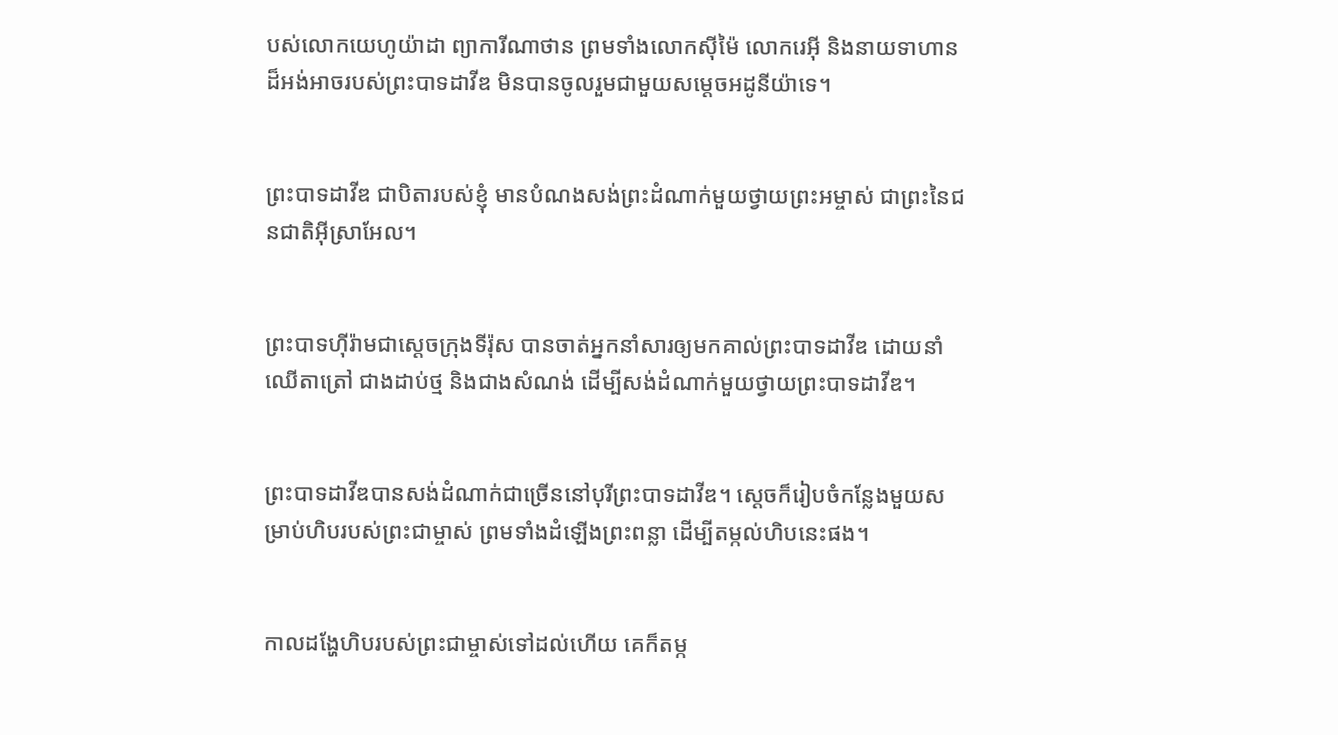បស់លោកយេហូ‌យ៉ាដា ព្យាការីណាថាន ព្រមទាំងលោកស៊ី‌ម៉ៃ លោករេអ៊ី និងនាយទាហានដ៏អង់‌អាចរបស់ព្រះ‌បាទដាវីឌ មិនបានចូលរួមជាមួយសម្ដេចអដូ‌នី‌យ៉ាទេ។


ព្រះ‌បាទដាវីឌ ជាបិតារបស់ខ្ញុំ មានបំណងសង់ព្រះ‌ដំណាក់មួយថ្វាយព្រះ‌អម្ចាស់ ជាព្រះនៃជន‌ជាតិអ៊ីស្រា‌អែល។


ព្រះ‌បាទហ៊ីរ៉ាមជាស្ដេចក្រុងទីរ៉ុស បានចាត់អ្នកនាំសារឲ្យមកគាល់ព្រះ‌បាទដាវីឌ ដោយនាំឈើតាត្រៅ ជាងដាប់ថ្ម និងជាងសំណង់ ដើម្បីសង់ដំណាក់មួយថ្វាយព្រះ‌បាទដាវីឌ។


ព្រះ‌បាទដាវីឌបានសង់ដំណាក់ជាច្រើននៅបុរីព្រះ‌បាទដាវីឌ។ ស្ដេចក៏រៀបចំកន្លែងមួយសម្រាប់ហិបរបស់ព្រះ‌ជាម្ចាស់ ព្រមទាំងដំឡើងព្រះ‌ពន្លា ដើម្បីតម្កល់ហិបនេះផង។


កាលដង្ហែហិបរបស់ព្រះ‌ជាម្ចាស់ទៅដល់ហើយ គេក៏តម្ក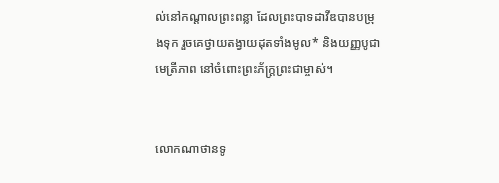ល់នៅកណ្ដាលព្រះ‌ពន្លា ដែលព្រះ‌បាទដាវីឌបានបម្រុងទុក រួចគេថ្វាយតង្វាយដុតទាំងមូល* និងយញ្ញ‌បូជាមេត្រី‌ភាព នៅចំពោះព្រះ‌ភ័ក្ត្រព្រះ‌ជាម្ចាស់។


លោកណាថានទូ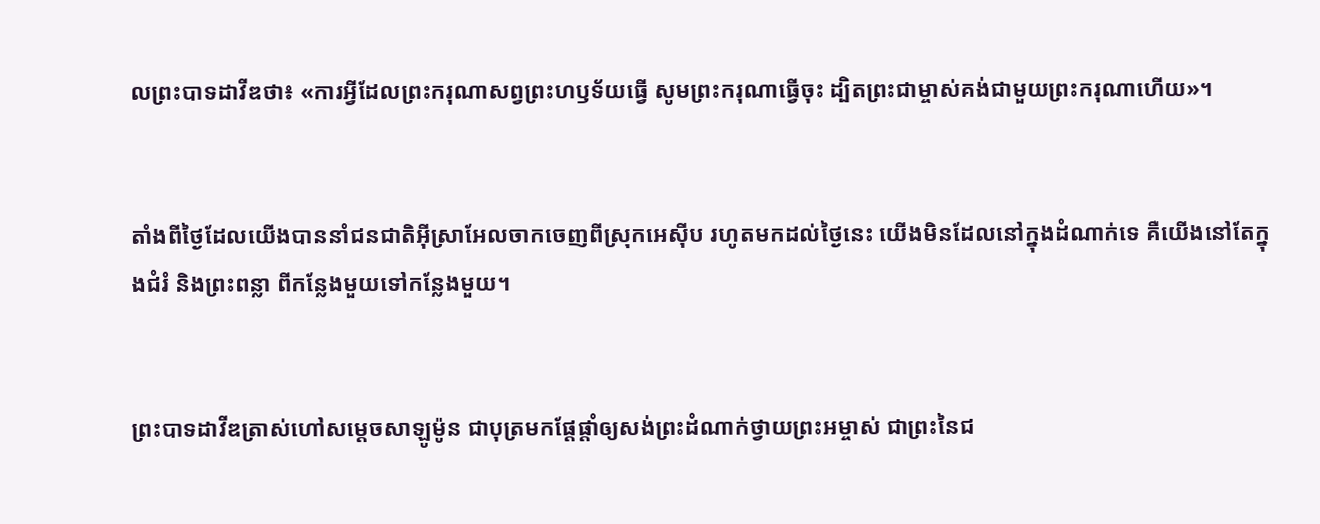លព្រះ‌បាទដាវីឌថា៖ «ការអ្វីដែលព្រះ‌ករុណាសព្វព្រះ‌ហឫទ័យធ្វើ សូមព្រះ‌ករុណាធ្វើចុះ ដ្បិតព្រះ‌ជាម្ចាស់គង់ជាមួយព្រះ‌ករុណាហើយ»។


តាំងពីថ្ងៃដែលយើងបាននាំជន‌ជាតិអ៊ីស្រា‌អែលចាកចេញពីស្រុកអេស៊ីប រហូតមកដល់ថ្ងៃនេះ យើងមិនដែលនៅក្នុងដំណាក់ទេ គឺយើងនៅតែក្នុងជំរំ និងព្រះ‌ពន្លា ពីកន្លែងមួយទៅកន្លែងមួយ។


ព្រះ‌បាទដាវីឌត្រាស់ហៅសម្ដេចសាឡូម៉ូន ជាបុត្រមកផ្ដែ‌ផ្ដាំឲ្យសង់ព្រះ‌ដំណាក់ថ្វាយព្រះ‌អម្ចាស់ ជាព្រះនៃជ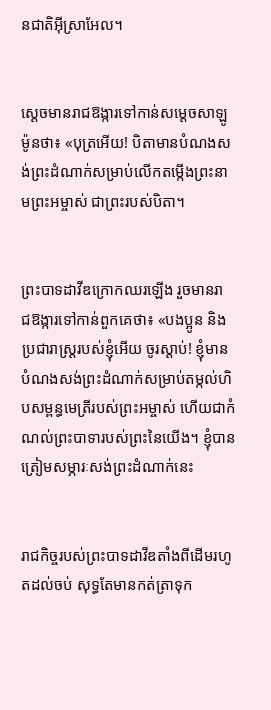ន‌ជាតិអ៊ីស្រា‌អែល។


ស្ដេចមានរាជ‌ឱង្ការទៅកាន់សម្ដេចសាឡូម៉ូនថា៖ «បុត្រអើយ! បិតាមានបំណងសង់ព្រះ‌ដំណាក់សម្រាប់លើកតម្កើងព្រះ‌នាមព្រះ‌អម្ចាស់ ជាព្រះរបស់បិតា។


ព្រះ‌បាទដាវីឌក្រោកឈរឡើង រួចមានរាជ‌ឱង្ការទៅកាន់ពួកគេថា៖ «បងប្អូន និងប្រជា‌រាស្ត្ររបស់ខ្ញុំអើយ ចូរស្ដាប់! ខ្ញុំមានបំណងសង់ព្រះ‌ដំណាក់សម្រាប់តម្កល់ហិបសម្ពន្ធ‌មេត្រីរបស់ព្រះ‌អម្ចាស់ ហើយជាកំណល់ព្រះ‌បាទារបស់ព្រះនៃយើង។ ខ្ញុំបានត្រៀមសម្ភារៈសង់ព្រះ‌ដំណាក់នេះ


រាជ‌កិច្ចរបស់ព្រះ‌បាទដាវីឌតាំងពីដើមរហូតដល់ចប់ សុទ្ធតែមានកត់‌ត្រាទុក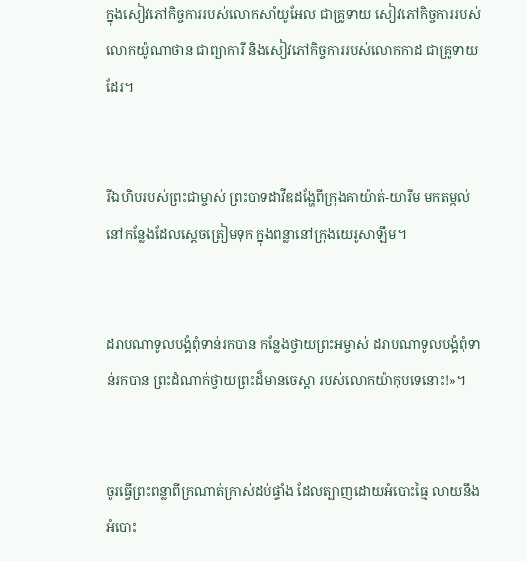ក្នុងសៀវភៅកិច្ចការរបស់លោកសាំយូ‌អែល ជាគ្រូទាយ សៀវភៅកិច្ចការរបស់លោកយ៉ូណា‌ថាន ជាព្យាការី និងសៀវភៅកិច្ចការរបស់លោកកាដ ជាគ្រូទាយដែរ។


រីឯហិបរបស់ព្រះ‌ជាម្ចាស់ ព្រះ‌បាទដាវីឌដង្ហែពីក្រុងគាយ៉ាត់-យារីម មកតម្កល់នៅកន្លែងដែលស្ដេចត្រៀមទុក ក្នុងពន្លានៅក្រុងយេរូ‌សាឡឹម។


ដរាបណាទូលបង្គំពុំទាន់រកបាន កន្លែងថ្វាយព្រះ‌អម្ចាស់ ដរាបណាទូលបង្គំពុំទាន់រកបាន ព្រះ‌ដំណាក់ថ្វាយព្រះដ៏មានចេស្ដា របស់លោកយ៉ាកុបទេនោះ!»។


ចូរធ្វើព្រះ‌ពន្លាពីក្រណាត់ក្រាស់ដប់ផ្ទាំង ដែលត្បាញដោយអំបោះធ្មៃ លាយនឹងអំបោះ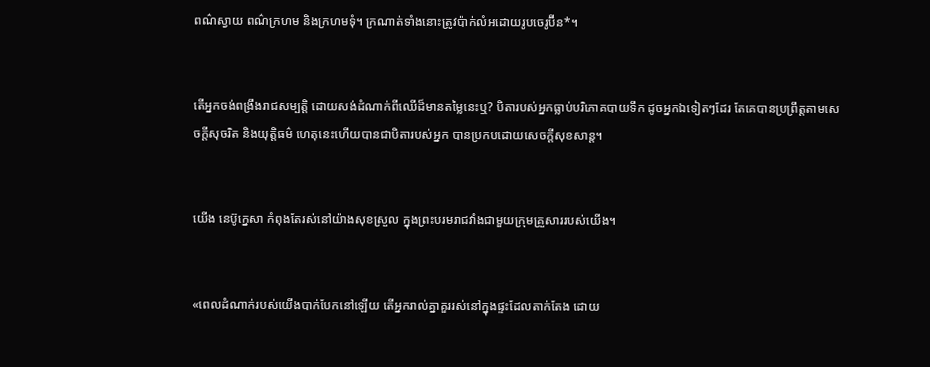ពណ៌ស្វាយ ពណ៌ក្រហម និងក្រហមទុំ។ ក្រណាត់ទាំងនោះត្រូវប៉ាក់លំអដោយរូបចេរូប៊ីន*។


តើអ្នកចង់ពង្រឹងរាជសម្បត្តិ ដោយសង់ដំណាក់ពីឈើដ៏មានតម្លៃនេះឬ? បិតារបស់អ្នកធ្លាប់បរិភោគបាយទឹក ដូចអ្នកឯទៀតៗដែរ តែគេបានប្រព្រឹត្តតាមសេចក្ដីសុចរិត និងយុត្តិធម៌ ហេតុនេះហើយបានជាបិតារបស់អ្នក បានប្រកបដោយសេចក្ដីសុខ‌សាន្ត។


យើង នេប៊ូ‌ក្នេសា កំពុងតែរស់នៅយ៉ាងសុខស្រួល ក្នុងព្រះ‌បរម‌រាជវាំងជាមួយក្រុមគ្រួសាររបស់យើង។


«ពេលដំណាក់របស់យើងបាក់បែកនៅឡើយ តើអ្នករាល់គ្នាគួររស់នៅក្នុងផ្ទះដែលតាក់‌តែង ដោយ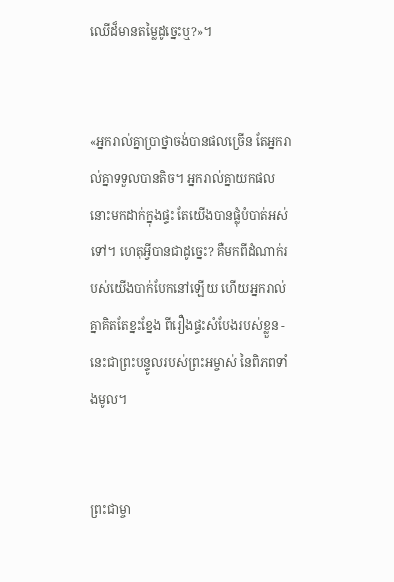ឈើដ៏មានតម្លៃដូច្នេះឬ?»។


«អ្នករាល់គ្នាប្រាថ្នាចង់បានផលច្រើន តែអ្នករាល់គ្នាទទួលបានតិច។ អ្នករាល់គ្នាយកផលនោះមកដាក់ក្នុងផ្ទះ តែយើងបានផ្លុំបំបាត់អស់ទៅ។ ហេតុអ្វីបានជាដូច្នេះ? គឺមកពីដំណាក់របស់យើងបាក់បែកនៅឡើយ ហើយអ្នករាល់គ្នាគិតតែខ្នះ‌ខ្នែង ពីរឿងផ្ទះសំបែងរបស់ខ្លួន - នេះជាព្រះ‌បន្ទូលរបស់ព្រះ‌អម្ចាស់ នៃពិភពទាំងមូល។


ព្រះ‌ជាម្ចា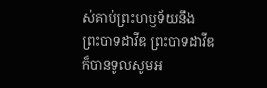ស់គាប់ព្រះ‌ហឫទ័យនឹងព្រះ‌បាទដាវីឌ ព្រះ‌បាទដាវីឌក៏បានទូលសូមអ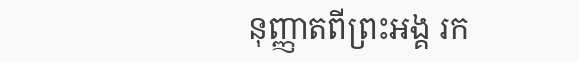នុញ្ញាតពីព្រះអង្គ រក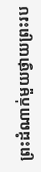ព្រះ‌ដំណាក់មួយថ្វាយព្រះរប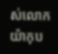ស់លោកយ៉ាកុប